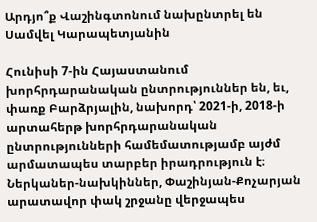Արդյո՞ք Վաշինգտոնում նախընտրել են Սամվել Կարապետյանին

Հունիսի 7-ին Հայաստանում խորհրդարանական ընտրություններ են, եւ, փառք Բարձրյալին, նախորդ՝ 2021-ի, 2018-ի արտահերթ խորհրդարանական ընտրությունների համեմատությամբ այժմ արմատապես տարբեր իրադրություն է։ Ներկաներ-նախկիններ, Փաշինյան-Քոչարյան արատավոր փակ շրջանը վերջապես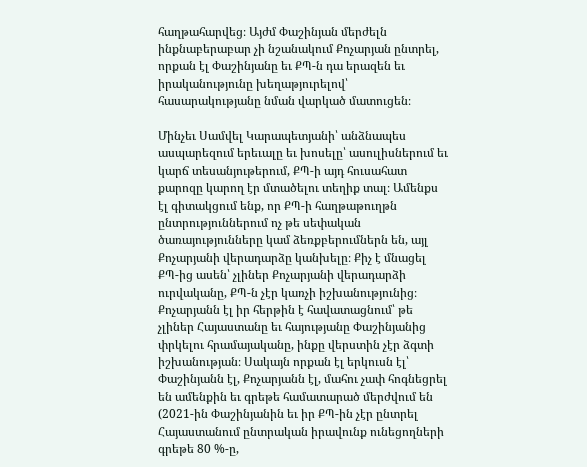հաղթահարվեց։ Այժմ Փաշինյան մերժելն ինքնաբերաբար չի նշանակում Քոչարյան ընտրել, որքան էլ Փաշինյանը եւ ՔՊ-ն դա երազեն եւ իրականությունը խեղաթյուրելով՝ հասարակությանը նման վարկած մատուցեն։

Մինչեւ Սամվել Կարապետյանի՝ անձնապես ասպարեզում երեւալը եւ խոսելը՝ ասուլիսներում եւ կարճ տեսանյութերում, ՔՊ-ի այդ հուսահատ քարոզը կարող էր մտածելու տեղիք տալ։ Ամենքս էլ գիտակցում ենք, որ ՔՊ-ի հաղթաթուղթն ընտրություններում ոչ թե սեփական ծառայությունները կամ ձեռքբերումներն են, այլ Քոչարյանի վերադարձը կանխելը։ Քիչ է մնացել ՔՊ-ից ասեն՝ չլիներ Քոչարյանի վերադարձի ուրվականը, ՔՊ-ն չէր կառչի իշխանությունից։ Քոչարյանն էլ իր հերթին է հավատացնում՝ թե չլիներ Հայաստանը եւ հայությանը Փաշինյանից փրկելու հրամայականը, ինքը վերստին չէր ձգտի իշխանության։ Սակայն որքան էլ երկուսն էլ՝ Փաշինյանն էլ, Քոչարյանն էլ, մահու չափ հոգնեցրել են ամենքին եւ գրեթե համատարած մերժվում են (2021-ին Փաշինյանին եւ իր ՔՊ-ին չէր ընտրել Հայաստանում ընտրական իրավունք ունեցողների գրեթե 80 %-ը,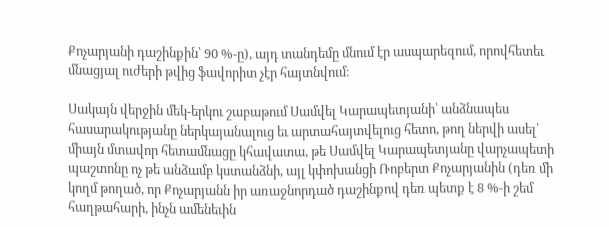Քոչարյանի դաշինքին՝ 90 %-ը), այդ տանդեմը մնում էր ասպարեզում, որովհետեւ մնացյալ ուժերի թվից ֆավորիտ չէր հայտնվում։

Սակայն վերջին մեկ-երկու շաբաթում Սամվել Կարապետյանի՝ անձնապես հասարակությանը ներկայանալուց եւ արտահայտվելուց հետո, թող ներվի ասել՝ միայն մտավոր հետամնացը կհավատա, թե Սամվել Կարապետյանը վարչապետի պաշտոնը ոչ թե անձամբ կստանձնի, այլ կփոխանցի Ռոբերտ Քոչարյանին (դեռ մի կողմ թողած, որ Քոչարյանն իր առաջնորդած դաշինքով դեռ պետք է 8 %-ի շեմ հաղթահարի, ինչն ամենեւին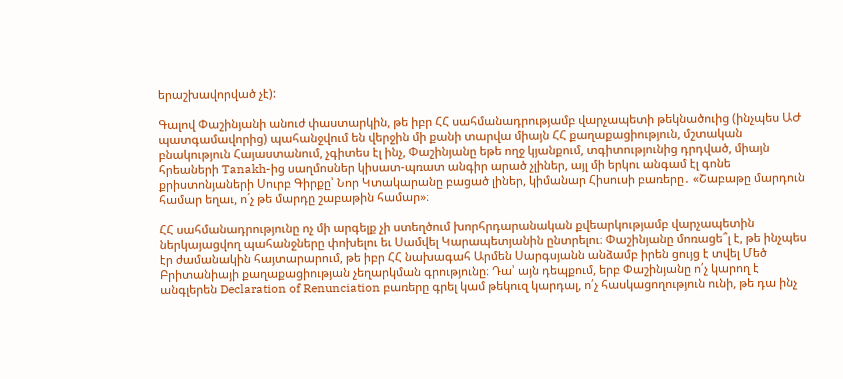երաշխավորված չէ):

Գալով Փաշինյանի անուժ փաստարկին, թե իբր ՀՀ սահմանադրությամբ վարչապետի թեկնածուից (ինչպես ԱԺ պատգամավորից) պահանջվում են վերջին մի քանի տարվա միայն ՀՀ քաղաքացիություն, մշտական բնակություն Հայաստանում, չգիտես էլ ինչ, Փաշինյանը եթե ողջ կյանքում, տգիտությունից դրդված, միայն հրեաների Tanakh-ից սաղմոսներ կիսատ-պռատ անգիր արած չլիներ, այլ մի երկու անգամ էլ գոնե քրիստոնյաների Սուրբ Գիրքը՝ Նոր Կտակարանը բացած լիներ, կիմանար Հիսուսի բառերը․ «Շաբաթը մարդուն համար եղաւ, ո´չ թե մարդը շաբաթին համար»։

ՀՀ սահմանադրությունը ոչ մի արգելք չի ստեղծում խորհրդարանական քվեարկությամբ վարչապետին ներկայացվող պահանջները փոխելու եւ Սամվել Կարապետյանին ընտրելու։ Փաշինյանը մոռացե՞լ է, թե ինչպես էր ժամանակին հայտարարում, թե իբր ՀՀ նախագահ Արմեն Սարգսյանն անձամբ իրեն ցույց է տվել Մեծ Բրիտանիայի քաղաքացիության չեղարկման գրությունը։ Դա՝ այն դեպքում, երբ Փաշինյանը ո՛չ կարող է անգլերեն Declaration of Renunciation բառերը գրել կամ թեկուզ կարդալ, ո՛չ հասկացողություն ունի, թե դա ինչ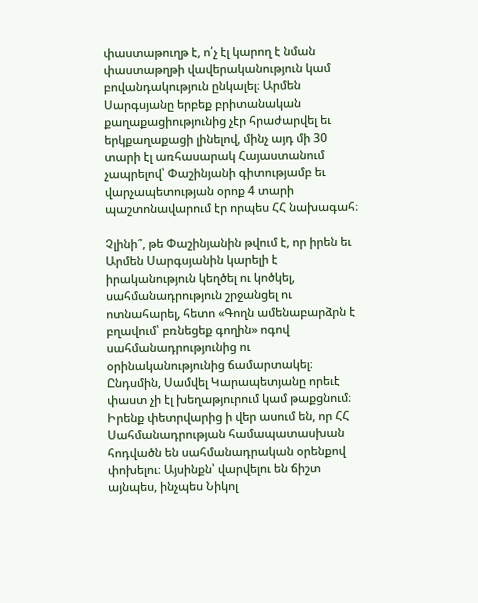փաստաթուղթ է, ո՛չ էլ կարող է նման փաստաթղթի վավերականություն կամ բովանդակություն ընկալել։ Արմեն Սարգսյանը երբեք բրիտանական քաղաքացիությունից չէր հրաժարվել եւ երկքաղաքացի լինելով, մինչ այդ մի 30 տարի էլ առհասարակ Հայաստանում չապրելով՝ Փաշինյանի գիտությամբ եւ վարչապետության օրոք 4 տարի պաշտոնավարում էր որպես ՀՀ նախագահ։

Չլինի՞, թե Փաշինյանին թվում է, որ իրեն եւ Արմեն Սարգսյանին կարելի է իրականություն կեղծել ու կոծկել, սահմանադրություն շրջանցել ու ոտնահարել, հետո «Գողն ամենաբարձրն է բղավում՝ բռնեցեք գողին» ոգով սահմանադրությունից ու օրինականությունից ճամարտակել։ Ընդսմին, Սամվել Կարապետյանը որեւէ փաստ չի էլ խեղաթյուրում կամ թաքցնում։ Իրենք փետրվարից ի վեր ասում են, որ ՀՀ Սահմանադրության համապատասխան հոդվածն են սահմանադրական օրենքով փոխելու։ Այսինքն՝ վարվելու են ճիշտ այնպես, ինչպես Նիկոլ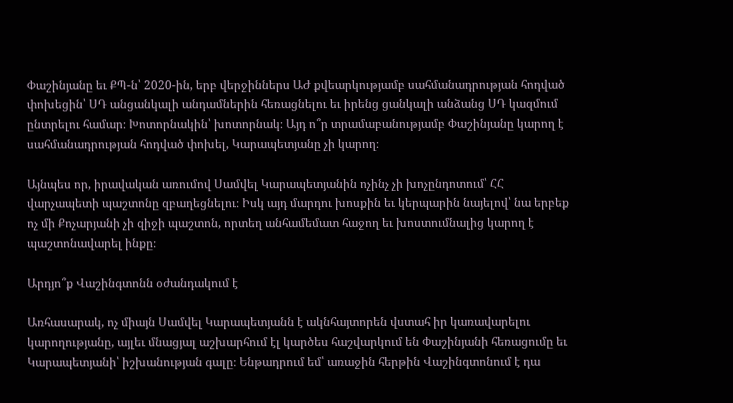Փաշինյանը եւ ՔՊ-ն՝ 2020-ին, երբ վերջիններս ԱԺ քվեարկությամբ սահմանադրության հոդված փոխեցին՝ ՍԴ անցանկալի անդամներին հեռացնելու եւ իրենց ցանկալի անձանց ՍԴ կազմում ընտրելու համար։ Խոտորնակին՝ խոտորնակ։ Այդ ո՞ր տրամաբանությամբ Փաշինյանը կարող է սահմանադրության հոդված փոխել, Կարապետյանը չի կարող։

Այնպես որ, իրավական առումով Սամվել Կարապետյանին ոչինչ չի խոչընդոտում՝ ՀՀ վարչապետի պաշտոնը զբաղեցնելու։ Իսկ այդ մարդու խոսքին եւ կերպարին նայելով՝ նա երբեք ոչ մի Քոչարյանի չի զիջի պաշտոն, որտեղ անհամեմատ հաջող եւ խոստումնալից կարող է պաշտոնավարել ինքը։

Արդյո՞ք Վաշինգտոնն օժանդակում է

Առհասարակ, ոչ միայն Սամվել Կարապետյանն է ակնհայտորեն վստահ իր կառավարելու կարողությանը, այլեւ մնացյալ աշխարհում էլ կարծես հաշվարկում են Փաշինյանի հեռացումը եւ Կարապետյանի՝ իշխանության գալը։ Ենթադրում եմ՝ առաջին հերթին Վաշինգտոնում է դա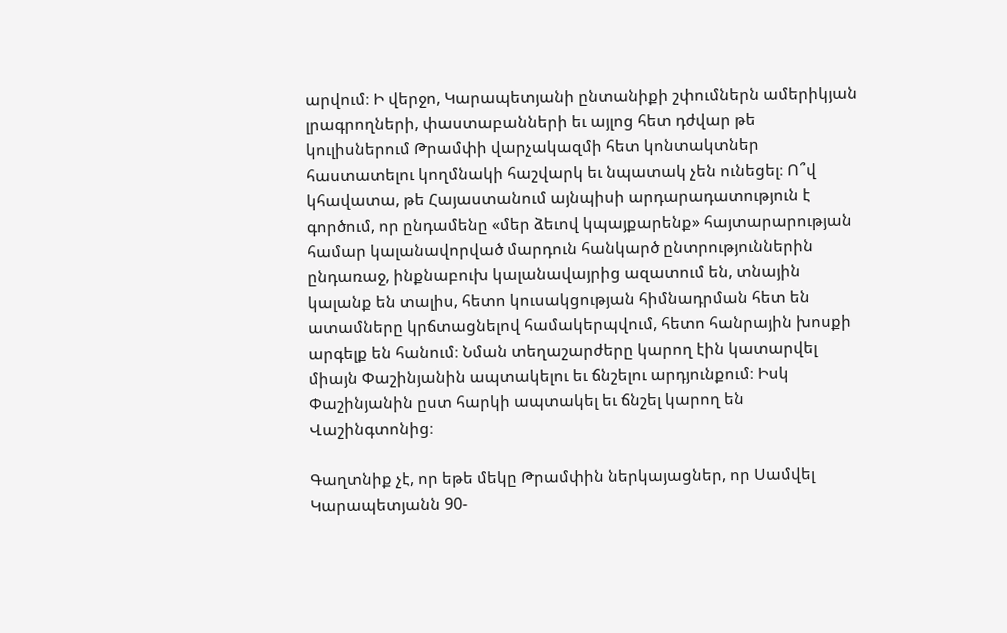արվում։ Ի վերջո, Կարապետյանի ընտանիքի շփումներն ամերիկյան լրագրողների, փաստաբանների եւ այլոց հետ դժվար թե կուլիսներում Թրամփի վարչակազմի հետ կոնտակտներ հաստատելու կողմնակի հաշվարկ եւ նպատակ չեն ունեցել։ Ո՞վ կհավատա, թե Հայաստանում այնպիսի արդարադատություն է գործում, որ ընդամենը «մեր ձեւով կպայքարենք» հայտարարության համար կալանավորված մարդուն հանկարծ ընտրություններին ընդառաջ, ինքնաբուխ կալանավայրից ազատում են, տնային կալանք են տալիս, հետո կուսակցության հիմնադրման հետ են ատամները կրճտացնելով համակերպվում, հետո հանրային խոսքի արգելք են հանում։ Նման տեղաշարժերը կարող էին կատարվել միայն Փաշինյանին ապտակելու եւ ճնշելու արդյունքում։ Իսկ Փաշինյանին ըստ հարկի ապտակել եւ ճնշել կարող են Վաշինգտոնից։

Գաղտնիք չէ, որ եթե մեկը Թրամփին ներկայացներ, որ Սամվել Կարապետյանն 90-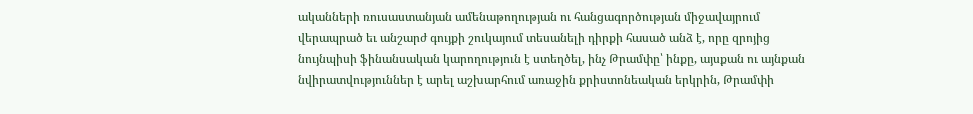ականների ռուսաստանյան ամենաթողության ու հանցագործության միջավայրում վերապրած եւ անշարժ գույքի շուկայում տեսանելի դիրքի հասած անձ է, որը զրոյից նույնպիսի ֆինանսական կարողություն է ստեղծել, ինչ Թրամփը՝ ինքը, այսքան ու այնքան նվիրատվություններ է արել աշխարհում առաջին քրիստոնեական երկրին, Թրամփի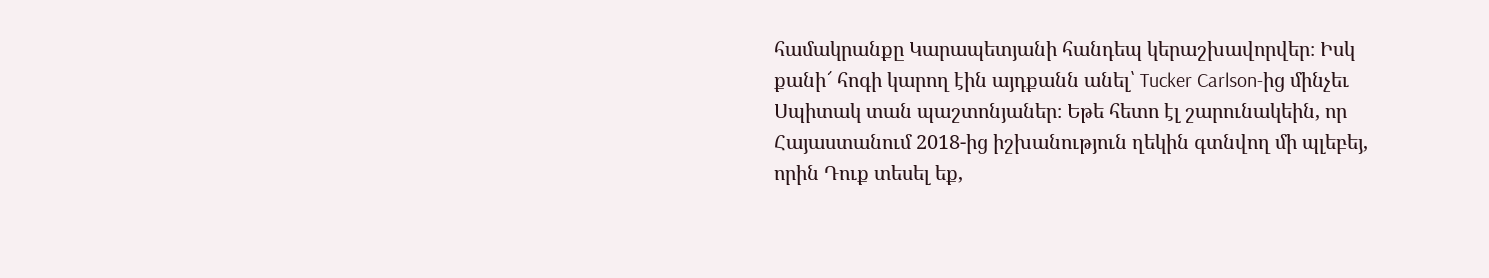համակրանքը Կարապետյանի հանդեպ կերաշխավորվեր։ Իսկ քանի՜ հոգի կարող էին այդքանն անել՝ Tucker Carlson-ից մինչեւ Սպիտակ տան պաշտոնյաներ։ Եթե հետո էլ շարունակեին, որ Հայաստանում 2018-ից իշխանություն ղեկին գտնվող մի պլեբեյ, որին Դուք տեսել եք,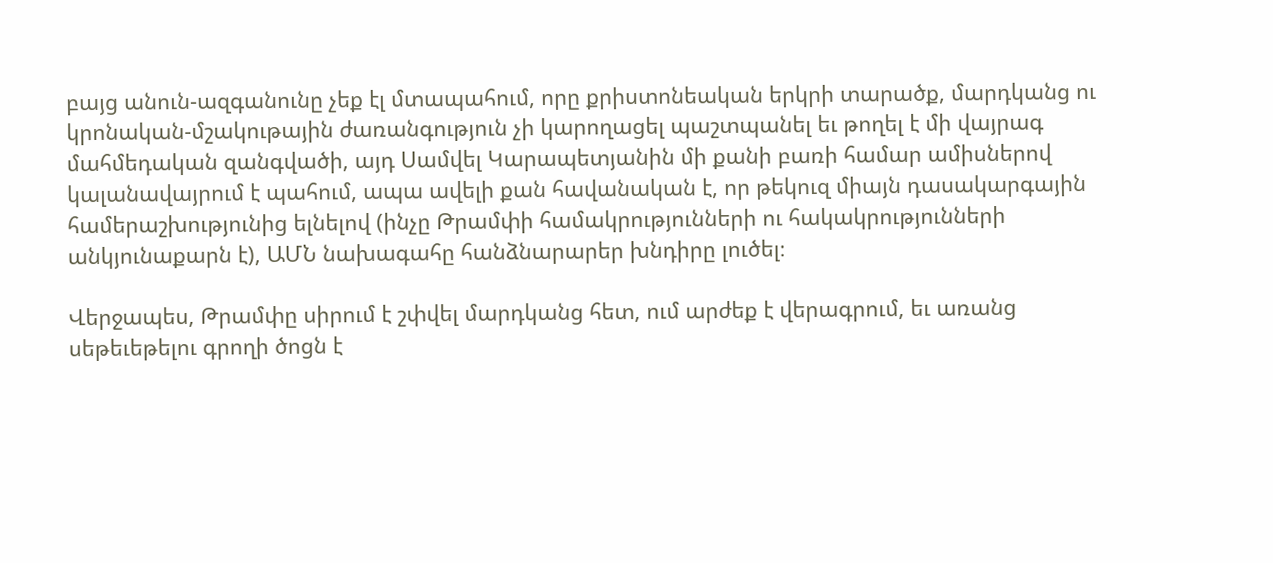բայց անուն-ազգանունը չեք էլ մտապահում, որը քրիստոնեական երկրի տարածք, մարդկանց ու կրոնական-մշակութային ժառանգություն չի կարողացել պաշտպանել եւ թողել է մի վայրագ մահմեդական զանգվածի, այդ Սամվել Կարապետյանին մի քանի բառի համար ամիսներով կալանավայրում է պահում, ապա ավելի քան հավանական է, որ թեկուզ միայն դասակարգային համերաշխությունից ելնելով (ինչը Թրամփի համակրությունների ու հակակրությունների անկյունաքարն է), ԱՄՆ նախագահը հանձնարարեր խնդիրը լուծել։

Վերջապես, Թրամփը սիրում է շփվել մարդկանց հետ, ում արժեք է վերագրում, եւ առանց սեթեւեթելու գրողի ծոցն է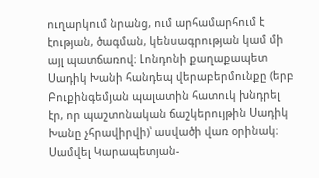ուղարկում նրանց, ում արհամարհում է էության, ծագման, կենսագրության կամ մի այլ պատճառով։ Լոնդոնի քաղաքապետ Սադիկ Խանի հանդեպ վերաբերմունքը (երբ Բուքինգեմյան պալատին հատուկ խնդրել էր, որ պաշտոնական ճաշկերույթին Սադիկ Խանը չհրավիրվի)՝ ասվածի վառ օրինակ։ Սամվել Կարապետյան-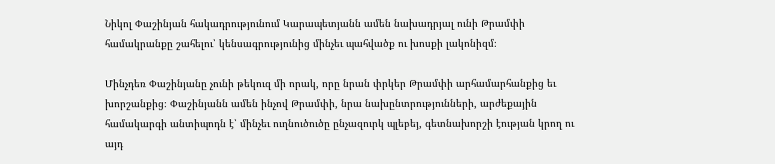Նիկոլ Փաշինյան հակադրությունում Կարապետյանն ամեն նախադրյալ ունի Թրամփի համակրանքը շահելու՝ կենսագրությունից մինչեւ պահվածք ու խոսքի լակոնիզմ։

Մինչդեռ Փաշինյանը չունի թեկուզ մի որակ, որը նրան փրկեր Թրամփի արհամարհանքից եւ խորշանքից։ Փաշինյանն ամեն ինչով Թրամփի, նրա նախընտրությունների, արժեքային համակարգի անտիպոդն է՝ մինչեւ ուղնուծուծը ընչազուրկ պլեբեյ, գետնախորշի էության կրող ու այդ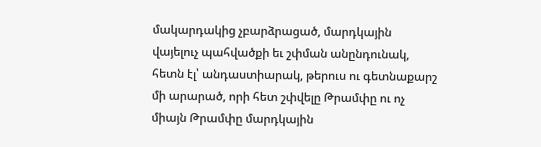մակարդակից չբարձրացած, մարդկային վայելուչ պահվածքի եւ շփման անընդունակ, հետն էլ՝ անդաստիարակ, թերուս ու գետնաքարշ մի արարած, որի հետ շփվելը Թրամփը ու ոչ միայն Թրամփը մարդկային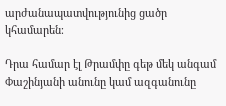արժանապատվությունից ցածր կհամարեն։

Դրա համար էլ Թրամփը գեթ մեկ անգամ Փաշինյանի անունը կամ ազգանունը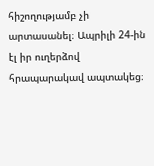հիշողությամբ չի արտասանել։ Ապրիլի 24-ին էլ իր ուղերձով հրապարակավ ապտակեց։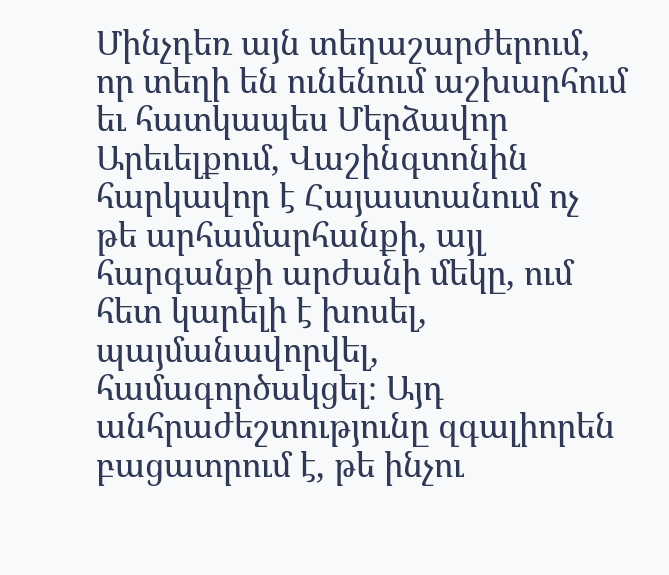Մինչդեռ այն տեղաշարժերում, որ տեղի են ունենում աշխարհում եւ հատկապես Մերձավոր Արեւելքում, Վաշինգտոնին հարկավոր է Հայաստանում ոչ թե արհամարհանքի, այլ հարգանքի արժանի մեկը, ում հետ կարելի է խոսել, պայմանավորվել, համագործակցել։ Այդ անհրաժեշտությունը զգալիորեն բացատրում է, թե ինչու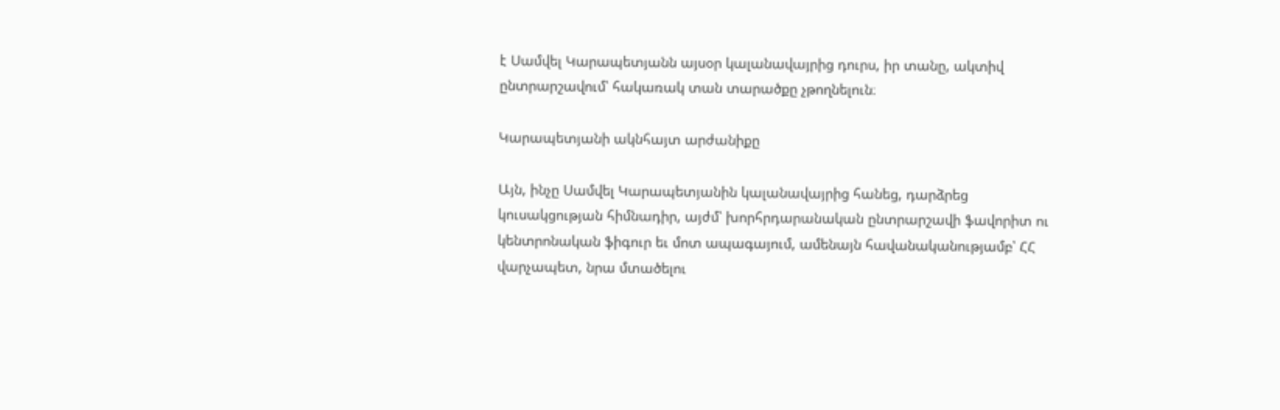է Սամվել Կարապետյանն այսօր կալանավայրից դուրս, իր տանը, ակտիվ ընտրարշավում՝ հակառակ տան տարածքը չթողնելուն։

Կարապետյանի ակնհայտ արժանիքը

Այն, ինչը Սամվել Կարապետյանին կալանավայրից հանեց, դարձրեց կուսակցության հիմնադիր, այժմ՝ խորհրդարանական ընտրարշավի ֆավորիտ ու կենտրոնական ֆիգուր եւ մոտ ապագայում, ամենայն հավանականությամբ՝ ՀՀ վարչապետ, նրա մտածելու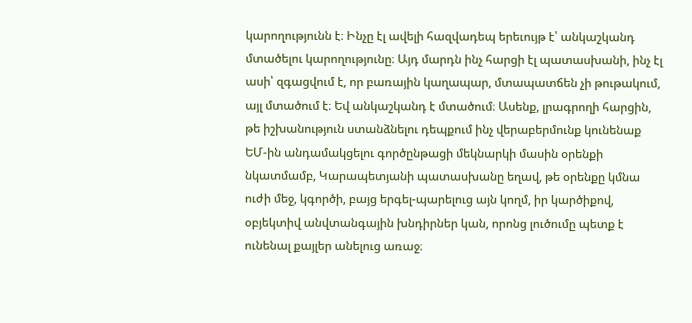կարողությունն է։ Ինչը էլ ավելի հազվադեպ երեւույթ է՝ անկաշկանդ մտածելու կարողությունը։ Այդ մարդն ինչ հարցի էլ պատասխանի, ինչ էլ ասի՝ զգացվում է, որ բառային կաղապար, մտապատճեն չի թութակում, այլ մտածում է։ Եվ անկաշկանդ է մտածում։ Ասենք, լրագրողի հարցին, թե իշխանություն ստանձնելու դեպքում ինչ վերաբերմունք կունենաք ԵՄ-ին անդամակցելու գործընթացի մեկնարկի մասին օրենքի նկատմամբ, Կարապետյանի պատասխանը եղավ, թե օրենքը կմնա ուժի մեջ, կգործի, բայց երգել-պարելուց այն կողմ, իր կարծիքով, օբյեկտիվ անվտանգային խնդիրներ կան, որոնց լուծումը պետք է ունենալ քայլեր անելուց առաջ։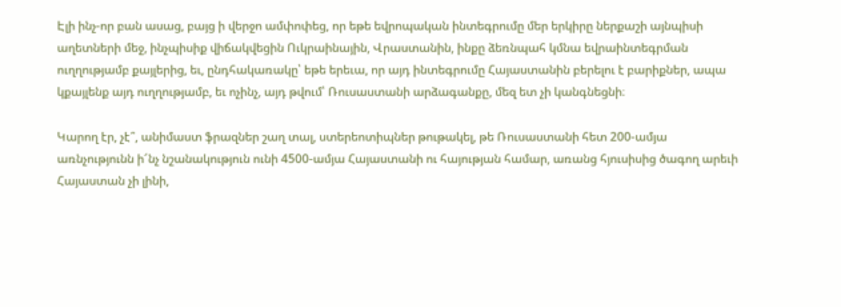Էլի ինչ-որ բան ասաց, բայց ի վերջո ամփոփեց, որ եթե եվրոպական ինտեգրումը մեր երկիրը ներքաշի այնպիսի աղետների մեջ, ինչպիսիք վիճակվեցին Ուկրաինային, Վրաստանին, ինքը ձեռնպահ կմնա եվրաինտեգրման ուղղությամբ քայլերից, եւ, ընդհակառակը՝ եթե երեւա, որ այդ ինտեգրումը Հայաստանին բերելու է բարիքներ, ապա կքայլենք այդ ուղղությամբ, եւ ոչինչ, այդ թվում՝ Ռուսաստանի արձագանքը, մեզ ետ չի կանգնեցնի։

Կարող էր, չէ՞, անիմաստ ֆրազներ շաղ տալ, ստերեոտիպներ թութակել, թե Ռուսաստանի հետ 200-ամյա առնչությունն ի՜նչ նշանակություն ունի 4500-ամյա Հայաստանի ու հայության համար, առանց հյուսիսից ծագող արեւի Հայաստան չի լինի,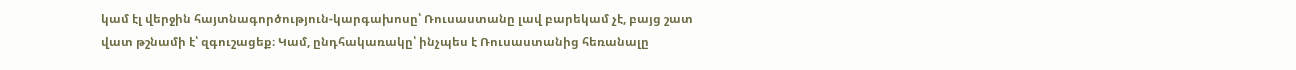կամ էլ վերջին հայտնագործություն-կարգախոսը՝ Ռուսաստանը լավ բարեկամ չէ, բայց շատ վատ թշնամի է՝ զգուշացեք։ Կամ, ընդհակառակը՝ ինչպես է Ռուսաստանից հեռանալը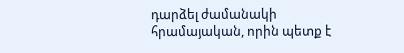դարձել ժամանակի հրամայական, որին պետք է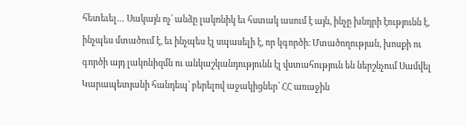հետեւել… Սակայն ոչ՝ անձը լակոնիկ եւ հստակ ասում է այն, ինչը խնդրի էությունն է, ինչպես մտածում է, եւ ինչպես էլ սպասելի է, որ կգործի։ Մտածողության, խոսքի ու գործի այդ լակոնիզմն ու անկաշկանդությունն էլ վստահություն են ներշնչում Սամվել Կարապետյանի հանդեպ՝ բերելով աջակիցներ՝ ՀՀ առաջին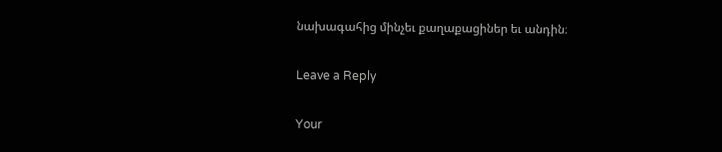նախագահից մինչեւ քաղաքացիներ եւ անդին։

Leave a Reply

Your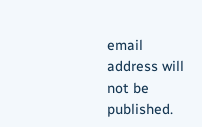email address will not be published.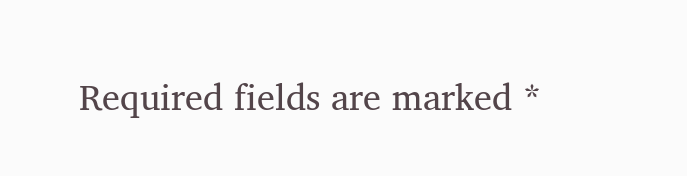Required fields are marked *